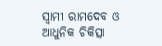ସ୍ୱାମୀ ରାମଦେବ ଓ ଆଧୁନିକ ଚିକିତ୍ସା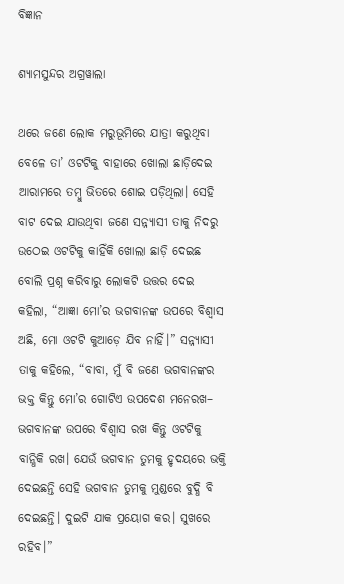ବିଜ୍ଞାନ

ଶ୍ୟାମସୁନ୍ଦର ଅଗ୍ରୱାଲା

ଥରେ ଜଣେ ଲୋକ ମରୁଭୂମିରେ ଯାତ୍ରା କରୁଥିବା ବେଳେ ତା’ ଓଟଟିକୁ ବାହାରେ ଖୋଲା ଛାଡ଼ିଦେଇ ଆରାମରେ ତମ୍ବୁ ଭିତରେ ଶୋଇ ପଡ଼ିଥିଲା। ସେହି ବାଟ ଦେଇ ଯାଉଥିବା ଜଣେ ସନ୍ନ୍ୟାସୀ ତାକୁ ନିଦରୁ ଉଠେଇ ଓଟଟିକୁ କାହିଁକି ଖୋଲା ଛାଡ଼ି ଦେଇଛ ବୋଲି ପ୍ରଶ୍ନ କରିବାରୁ ଲୋକଟି ଉତ୍ତର ଦେଇ କହିଲା, “ଆଜ୍ଞା ମୋ’ର ଭଗବାନଙ୍କ ଉପରେ ବିଶ୍ୱାସ ଅଛି, ମୋ ଓଟଟି କୁଆଡ଼େ ଯିବ ନାହିଁ।” ସନ୍ନ୍ୟାସୀ ତାକୁ କହିଲେ, “ବାବା, ମୁଁ ବି ଜଣେ ଭଗବାନଙ୍କର ଭକ୍ତ କିନ୍ତୁ ମୋ’ର ଗୋଟିଏ ଉପଦେଶ ମନେରଖ– ଭଗବାନଙ୍କ ଉପରେ ବିଶ୍ୱାସ ରଖ କିନ୍ତୁ ଓଟଟିକୁ ବାନ୍ଧିକି ରଖ। ଯେଉଁ ଭଗବାନ ତୁମକୁ ହୃଦୟରେ ଭକ୍ତି ଦେଇଛନ୍ତି ସେହି ଭଗବାନ ତୁମକୁ ମୁଣ୍ଡରେ ବୁଦ୍ଧି ବି ଦେଇଛନ୍ତି। ଦୁଇଟି ଯାକ ପ୍ରୟୋଗ କର। ସୁଖରେ ରହିବ।”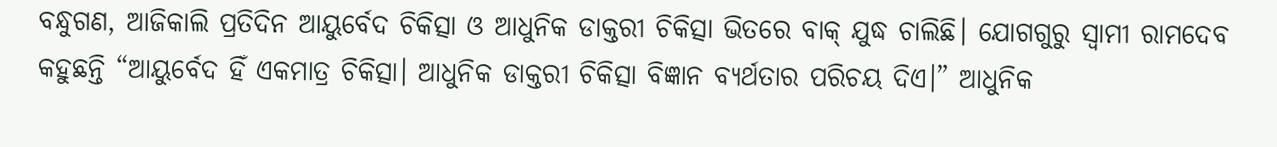ବନ୍ଧୁଗଣ, ଆଜିକାଲି ପ୍ରତିଦିନ ଆୟୁର୍ବେଦ ଚିକିତ୍ସା ଓ ଆଧୁନିକ ଡାକ୍ତରୀ ଚିକିତ୍ସା ଭିତରେ ବାକ୍ ଯୁଦ୍ଧ ଚାଲିଛି। ଯୋଗଗୁରୁ ସ୍ୱାମୀ ରାମଦେବ କହୁଛନ୍ତି “ଆୟୁର୍ବେଦ ହିଁ ଏକମାତ୍ର ଚିକିତ୍ସା। ଆଧୁନିକ ଡାକ୍ତରୀ ଚିକିତ୍ସା ବିଜ୍ଞାନ ବ୍ୟର୍ଥତାର ପରିଚୟ ଦିଏ।” ଆଧୁନିକ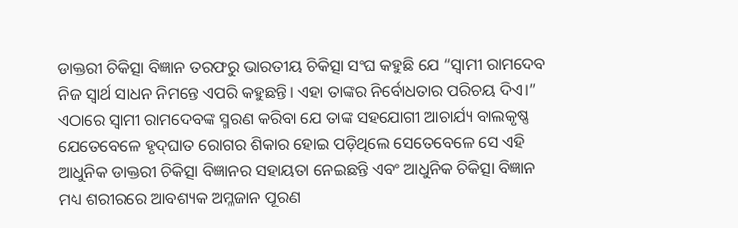ଡାକ୍ତରୀ ଚିକିତ୍ସା ବିଜ୍ଞାନ ତରଫରୁ ଭାରତୀୟ ଚିକିତ୍ସା ସଂଘ କହୁଛି ଯେ “ସ୍ୱାମୀ ରାମଦେବ ନିଜ ସ୍ୱାର୍ଥ ସାଧନ ନିମନ୍ତେ ଏପରି କହୁଛନ୍ତି। ଏହା ତାଙ୍କର ନିର୍ବୋଧତାର ପରିଚୟ ଦିଏ।” ଏଠାରେ ସ୍ୱାମୀ ରାମଦେବଙ୍କ ସ୍ମରଣ କରିବା ଯେ ତାଙ୍କ ସହଯୋଗୀ ଆଚାର୍ଯ୍ୟ ବାଲକୃଷ୍ଣ ଯେତେବେଳେ ହୃଦ୍‌ଘାତ ରୋଗର ଶିକାର ହୋଇ ପଡ଼ିଥିଲେ ସେତେବେଳେ ସେ ଏହି ଆଧୁନିକ ଡାକ୍ତରୀ ଚିକିତ୍ସା ବିଜ୍ଞାନର ସହାୟତା ନେଇଛନ୍ତି ଏବଂ ଆଧୁନିକ ଚିକିତ୍ସା ବିଜ୍ଞାନ ମଧ୍ୟ ଶରୀରରେ ଆବଶ୍ୟକ ଅମ୍ଳଜାନ ପୂରଣ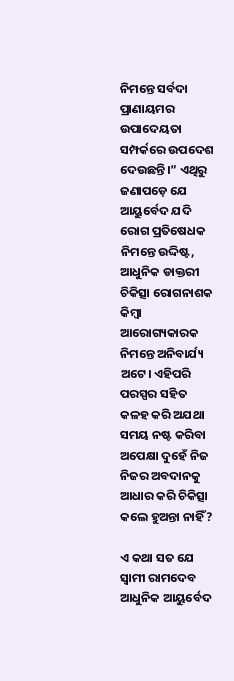ନିମନ୍ତେ ସର୍ବଦା ପ୍ରାଣାୟମର ଉପାଦେୟତା ସମ୍ପର୍କରେ ଉପଦେଶ ଦେଉଛନ୍ତି।” ଏଥିରୁ ଜଣାପଡ଼େ ଯେ ଆୟୁର୍ବେଦ ଯଦି ରୋଗ ପ୍ରତିଷେଧକ ନିମନ୍ତେ ଉଦ୍ଦିଷ୍ଟ, ଆଧୁନିକ ଡାକ୍ତରୀ ଚିକିତ୍ସା ରୋଗନାଶକ କିମ୍ବା ଆରୋଗ୍ୟକାରକ ନିମନ୍ତେ ଅନିବାର୍ଯ୍ୟ ଅଟେ। ଏହିପରି ପରସ୍ପର ସହିତ କଳହ କରି ଅଯଥା ସମୟ ନଷ୍ଟ କରିବା ଅପେକ୍ଷା ଦୁହେଁ ନିଜ ନିଜର ଅବଦାନକୁ ଆଧାର କରି ଚିକିତ୍ସା କଲେ ହୁଅନ୍ତା ନାହିଁ?

ଏ କଥା ସତ ଯେ ସ୍ୱାମୀ ରାମଦେବ ଆଧୁନିକ ଆୟୁର୍ବେଦ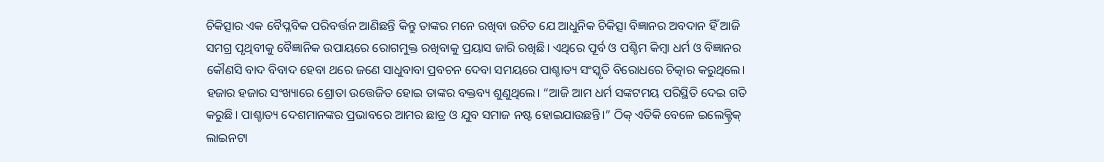ଚିକିତ୍ସାର ଏକ ବୈପ୍ଳବିକ ପରିବର୍ତ୍ତନ ଆଣିଛନ୍ତି କିନ୍ତୁ ତାଙ୍କର ମନେ ରଖିବା ଉଚିତ ଯେ ଆଧୁନିକ ଚିକିତ୍ସା ବିଜ୍ଞାନର ଅବଦାନ ହିଁ ଆଜି ସମଗ୍ର ପୃଥିବୀକୁ ବୈଜ୍ଞାନିକ ଉପାୟରେ ରୋଗମୁକ୍ତ ରଖିବାକୁ ପ୍ରୟାସ ଜାରି ରଖିଛି। ଏଥିରେ ପୂର୍ବ ଓ ପଶ୍ଚିମ କିମ୍ବା ଧର୍ମ ଓ ବିଜ୍ଞାନର କୌଣସି ବାଦ ବିବାଦ ହେବା ଥରେ ଜଣେ ସାଧୁବାବା ପ୍ରବଚନ ଦେବା ସମୟରେ ପାଶ୍ଚାତ୍ୟ ସଂସ୍କୃତି ବିରୋଧରେ ଚିତ୍କାର କରୁଥିଲେ। ହଜାର ହଜାର ସଂଖ୍ୟାରେ ଶ୍ରୋତା ଉତ୍ତେଜିତ ହୋଇ ତାଙ୍କର ବକ୍ତବ୍ୟ ଶୁଣୁଥିଲେ। “ଆଜି ଆମ ଧର୍ମ ସଙ୍କଟମୟ ପରିସ୍ଥିତି ଦେଇ ଗତି କରୁଛି। ପାଶ୍ଚାତ୍ୟ ଦେଶମାନଙ୍କର ପ୍ରଭାବରେ ଆମର ଛାତ୍ର ଓ ଯୁବ ସମାଜ ନଷ୍ଟ ହୋଇଯାଉଛନ୍ତି।” ଠିକ୍ ଏତିକି ବେଳେ ଇଲେକ୍ଟ୍ରିକ୍ ଲାଇନଟା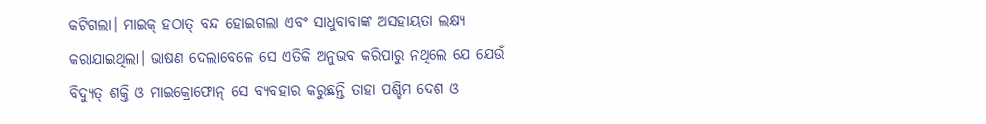କଟିଗଲା। ମାଇକ୍‌ ହଠାତ୍ ବନ୍ଦ ହୋଇଗଲା ଏବଂ ସାଧୁବାବାଙ୍କ ଅସହାୟତା ଲକ୍ଷ୍ୟ କରାଯାଇଥିଲା। ଭାଷଣ ଦେଲାବେଳେ ସେ ଏତିକି ଅନୁଭବ କରିପାରୁ ନଥିଲେ ଯେ ଯେଉଁ ବିଦ୍ୟୁତ୍‌ ଶକ୍ତି ଓ ମାଇକ୍ରୋଫୋନ୍‌ ସେ ବ୍ୟବହାର କରୁଛନ୍ତି ତାହା ପଶ୍ଚିମ ଦେଶ ଓ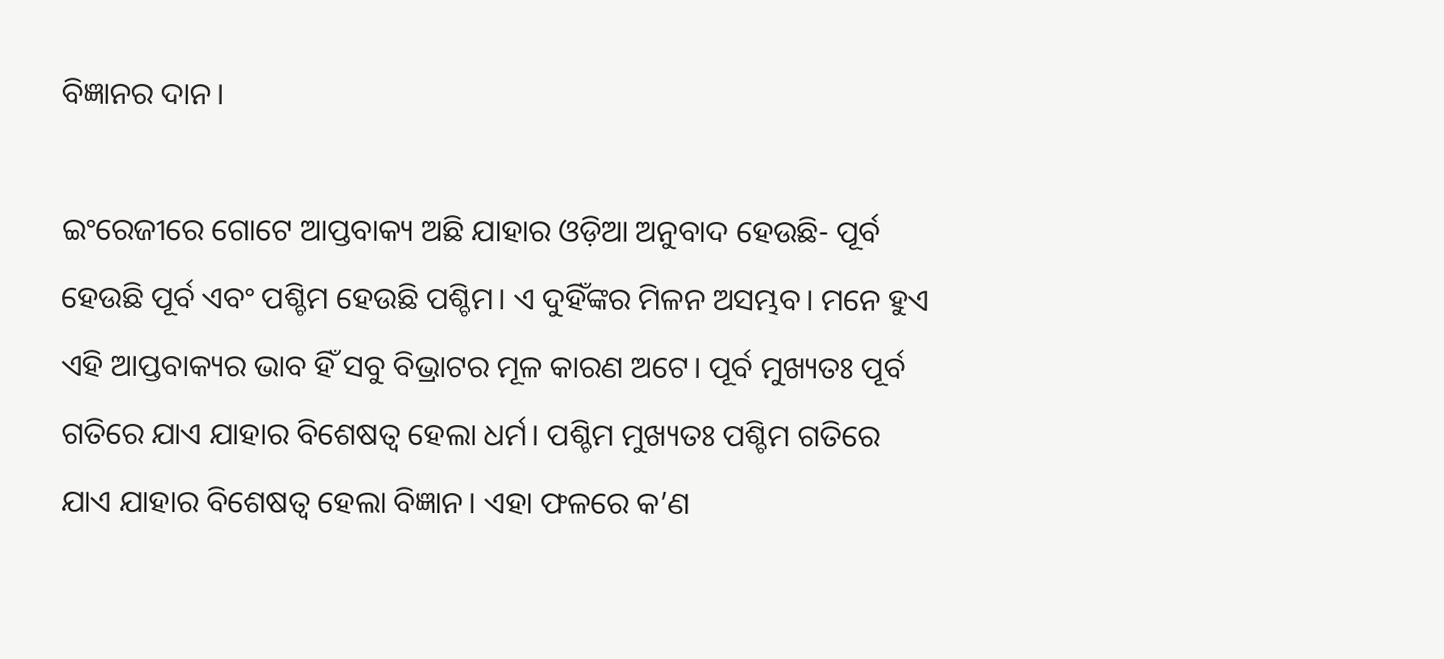ବିଜ୍ଞାନର ଦାନ।

ଇଂରେଜୀରେ ଗୋଟେ ଆପ୍ତବାକ୍ୟ ଅଛି ଯାହାର ଓଡ଼ିଆ ଅନୁବାଦ ହେଉଛି- ପୂର୍ବ ହେଉଛି ପୂର୍ବ ଏବଂ ପଶ୍ଚିମ ହେଉଛି ପଶ୍ଚିମ। ଏ ଦୁହିଁଙ୍କର ମିଳନ ଅସମ୍ଭବ। ମନେ ହୁଏ ଏହି ଆପ୍ତବାକ୍ୟର ଭାବ ହିଁ ସବୁ ବିଭ୍ରାଟର ମୂଳ କାରଣ ଅଟେ। ପୂର୍ବ ମୁଖ୍ୟତଃ ପୂର୍ବ ଗତିରେ ଯାଏ ଯାହାର ବିଶେଷତ୍ୱ ହେଲା ଧର୍ମ। ପଶ୍ଚିମ ମୁଖ୍ୟତଃ ପଶ୍ଚିମ ଗତିରେ ଯାଏ ଯାହାର ବିଶେଷତ୍ୱ ହେଲା ବିଜ୍ଞାନ। ଏହା ଫଳରେ କ’ଣ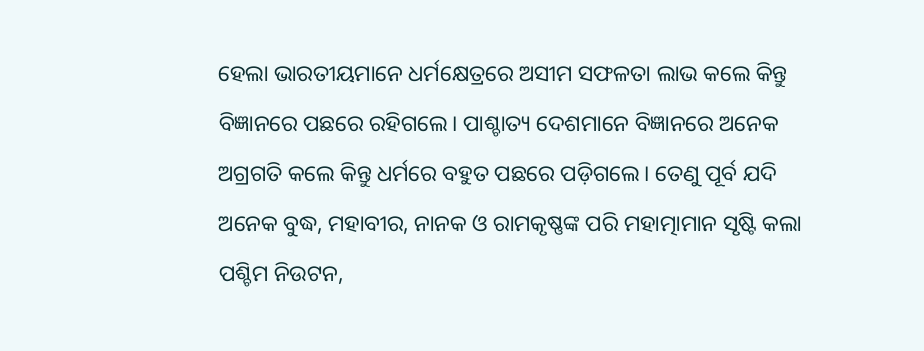ହେଲା ଭାରତୀୟମାନେ ଧର୍ମକ୍ଷେତ୍ରରେ ଅସୀମ ସଫଳତା ଲାଭ କଲେ କିନ୍ତୁ ବିଜ୍ଞାନରେ ପଛରେ ରହିଗଲେ। ପାଶ୍ଚାତ୍ୟ ଦେଶମାନେ ବିଜ୍ଞାନରେ ଅନେକ ଅଗ୍ରଗତି କଲେ କିନ୍ତୁ ଧର୍ମରେ ବହୁତ ପଛରେ ପଡ଼ିଗଲେ। ତେଣୁ ପୂର୍ବ ଯଦି ଅନେକ ବୁଦ୍ଧ, ମହାବୀର, ନାନକ ଓ ରାମକୃଷ୍ଣଙ୍କ ପରି ମହାତ୍ମାମାନ ସୃଷ୍ଟି କଲା ପଶ୍ଚିମ ନିଉଟନ,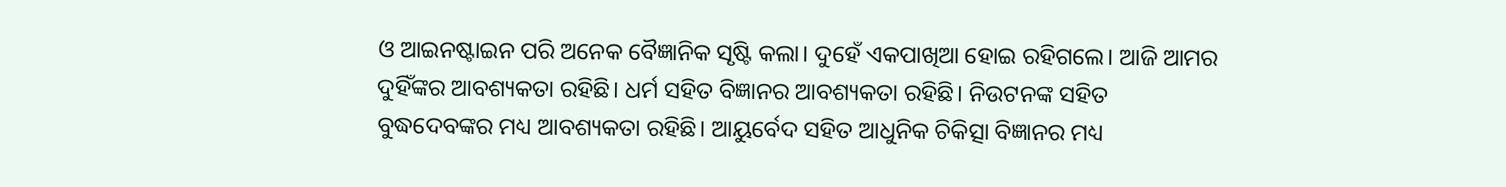ଓ ଆଇନଷ୍ଟାଇନ ପରି ଅନେକ ବୈଜ୍ଞାନିକ ସୃଷ୍ଟି କଲା। ଦୁହେଁ ଏକପାଖିଆ ହୋଇ ରହିଗଲେ। ଆଜି ଆମର ଦୁହିଁଙ୍କର ଆବଶ୍ୟକତା ରହିଛି। ଧର୍ମ ସହିତ ବିଜ୍ଞାନର ଆବଶ୍ୟକତା ରହିଛି। ନିଉଟନଙ୍କ ସହିତ ବୁଦ୍ଧଦେବଙ୍କର ମଧ୍ୟ ଆବଶ୍ୟକତା ରହିଛି। ଆୟୁର୍ବେଦ ସହିତ ଆଧୁନିକ ଚିକିତ୍ସା ବିଜ୍ଞାନର ମଧ୍ୟ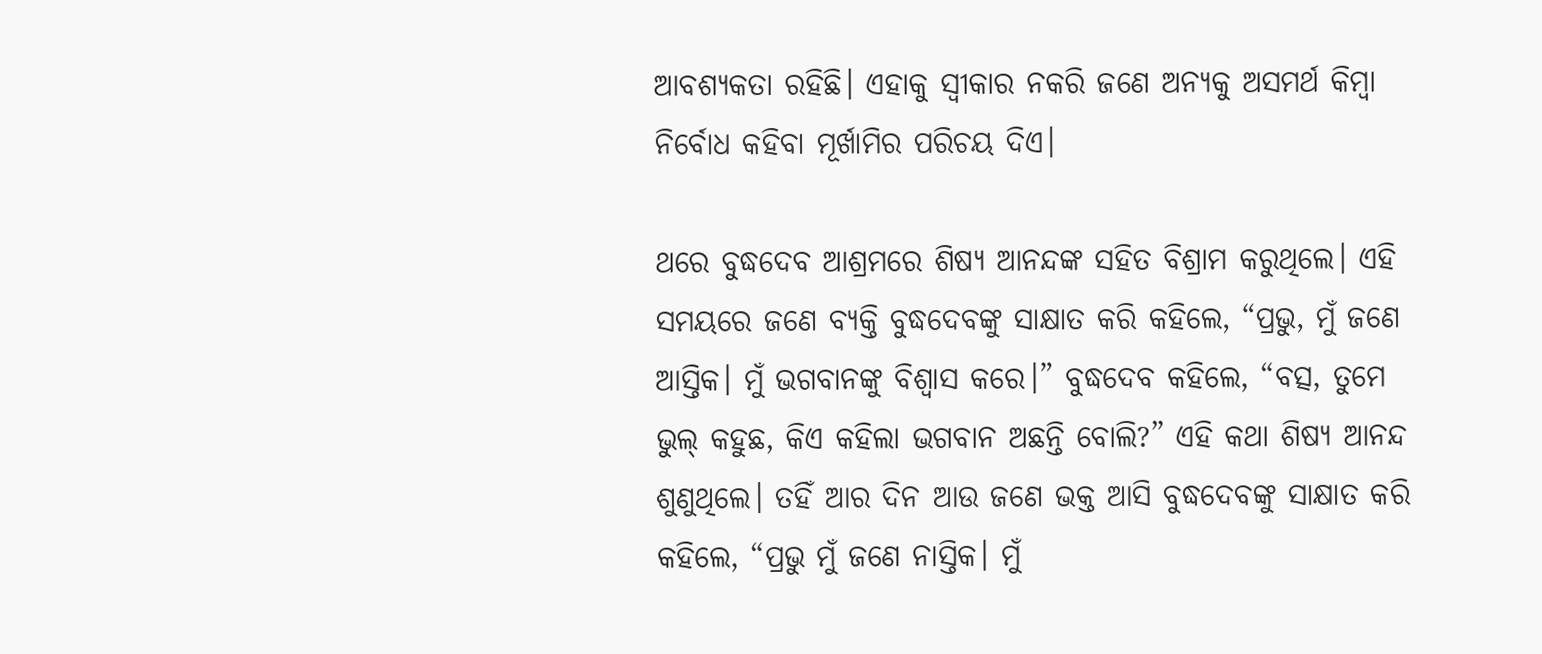ଆବଶ୍ୟକତା ରହିଛି। ଏହାକୁ ସ୍ୱୀକାର ନକରି ଜଣେ ଅନ୍ୟକୁ ଅସମର୍ଥ କିମ୍ବା ନିର୍ବୋଧ କହିବା ମୂର୍ଖାମିର ପରିଚୟ ଦିଏ।

ଥରେ ବୁଦ୍ଧଦେବ ଆଶ୍ରମରେ ଶିଷ୍ୟ ଆନନ୍ଦଙ୍କ ସହିତ ବିଶ୍ରାମ କରୁଥିଲେ। ଏହି ସମୟରେ ଜଣେ ବ୍ୟକ୍ତି ବୁଦ୍ଧଦେବଙ୍କୁ ସାକ୍ଷାତ କରି କହିଲେ, “ପ୍ରଭୁ, ମୁଁ ଜଣେ ଆସ୍ତିକ। ମୁଁ ଭଗବାନଙ୍କୁ ବିଶ୍ୱାସ କରେ।” ବୁଦ୍ଧଦେବ କହିଲେ, “ବତ୍ସ, ତୁମେ ଭୁଲ୍‌ କହୁଛ, କିଏ କହିଲା ଭଗବାନ ଅଛନ୍ତି ବୋଲି?” ଏହି କଥା ଶିଷ୍ୟ ଆନନ୍ଦ ଶୁଣୁଥିଲେ। ତହିଁ ଆର ଦିନ ଆଉ ଜଣେ ଭକ୍ତ ଆସି ବୁଦ୍ଧଦେବଙ୍କୁ ସାକ୍ଷାତ କରି କହିଲେ, “ପ୍ରଭୁ ମୁଁ ଜଣେ ନାସ୍ତିକ। ମୁଁ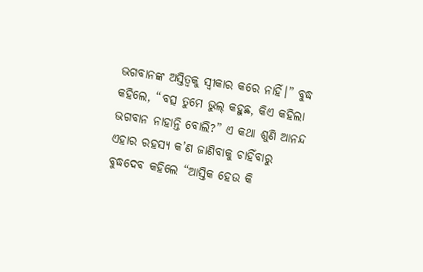ଭଗବାନଙ୍କ ଅସ୍ତିତ୍ୱକୁ ସ୍ୱୀକାର କରେ ନାହିଁ।” ବୁଦ୍ଧ କହିଲେ, “ବତ୍ସ ତୁମେ ଭୁଲ୍‌ କହୁଛ, କିଏ କହିଲା ଭଗବାନ ନାହାନ୍ତି ବୋଲି?” ଏ କଥା ଶୁଣି ଆନନ୍ଦ ଏହାର ରହସ୍ୟ କ’ଣ ଜାଣିବାକୁ ଚାହିଁବାରୁ ବୁଦ୍ଧଦେବ କହିଲେ “ଆସ୍ତିକ ହେଉ କି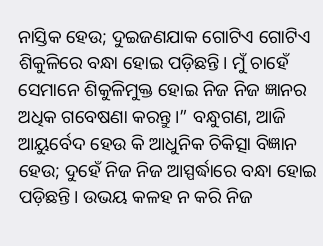ନାସ୍ତିକ ହେଉ; ଦୁଇଜଣଯାକ ଗୋଟିଏ ଗୋଟିଏ ଶିକୁଳିରେ ବନ୍ଧା ହୋଇ ପଡ଼ିଛନ୍ତି। ମୁଁ ଚାହେଁ ସେମାନେ ଶିକୁଳିମୁକ୍ତ ହୋଇ ନିଜ ନିଜ ଜ୍ଞାନର ଅଧିକ ଗବେଷଣା କରନ୍ତୁ।” ବନ୍ଧୁଗଣ, ଆଜି ଆୟୁର୍ବେଦ ହେଉ କି ଆଧୁନିକ ଚିକିତ୍ସା ବିଜ୍ଞାନ ହେଉ; ଦୁହେଁ ନିଜ ନିଜ ଆସ୍ପର୍ଦ୍ଧାରେ ବନ୍ଧା ହୋଇ ପଡ଼ିଛନ୍ତି। ଉଭୟ କଳହ ନ କରି ନିଜ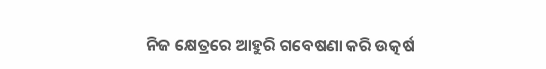ନିଜ କ୍ଷେତ୍ରରେ ଆହୁରି ଗବେଷଣା କରି ଉତ୍କର୍ଷ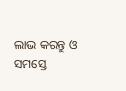ଲାଭ କରନ୍ତୁ ଓ ସମସ୍ତେ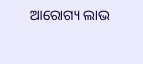ଆରୋଗ୍ୟ ଲାଭ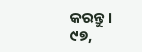କରନ୍ତୁ।
୯୭,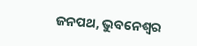ଜନପଥ, ଭୁବନେଶ୍ୱର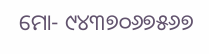ମୋ- ୯୪୩୭୦୬୭୫୬୭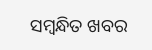ସମ୍ବନ୍ଧିତ ଖବର